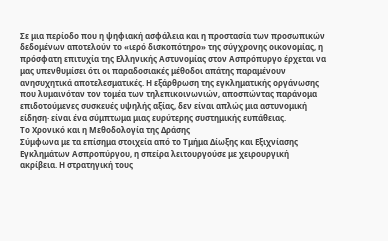Σε μια περίοδο που η ψηφιακή ασφάλεια και η προστασία των προσωπικών δεδομένων αποτελούν το «ιερό δισκοπότηρο» της σύγχρονης οικονομίας, η πρόσφατη επιτυχία της Ελληνικής Αστυνομίας στον Ασπρόπυργο έρχεται να μας υπενθυμίσει ότι οι παραδοσιακές μέθοδοι απάτης παραμένουν ανησυχητικά αποτελεσματικές. Η εξάρθρωση της εγκληματικής οργάνωσης που λυμαινόταν τον τομέα των τηλεπικοινωνιών, αποσπώντας παράνομα επιδοτούμενες συσκευές υψηλής αξίας, δεν είναι απλώς μια αστυνομική είδηση· είναι ένα σύμπτωμα μιας ευρύτερης συστημικής ευπάθειας.
Το Χρονικό και η Μεθοδολογία της Δράσης
Σύμφωνα με τα επίσημα στοιχεία από το Τμήμα Δίωξης και Εξιχνίασης Εγκλημάτων Ασπροπύργου, η σπείρα λειτουργούσε με χειρουργική ακρίβεια. Η στρατηγική τους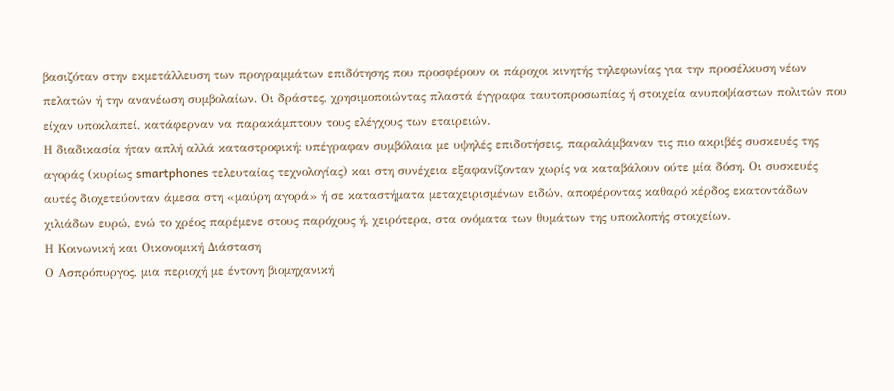βασιζόταν στην εκμετάλλευση των προγραμμάτων επιδότησης που προσφέρουν οι πάροχοι κινητής τηλεφωνίας για την προσέλκυση νέων πελατών ή την ανανέωση συμβολαίων. Οι δράστες, χρησιμοποιώντας πλαστά έγγραφα ταυτοπροσωπίας ή στοιχεία ανυποψίαστων πολιτών που είχαν υποκλαπεί, κατάφερναν να παρακάμπτουν τους ελέγχους των εταιρειών.
Η διαδικασία ήταν απλή αλλά καταστροφική: υπέγραφαν συμβόλαια με υψηλές επιδοτήσεις, παραλάμβαναν τις πιο ακριβές συσκευές της αγοράς (κυρίως smartphones τελευταίας τεχνολογίας) και στη συνέχεια εξαφανίζονταν χωρίς να καταβάλουν ούτε μία δόση. Οι συσκευές αυτές διοχετεύονταν άμεσα στη «μαύρη αγορά» ή σε καταστήματα μεταχειρισμένων ειδών, αποφέροντας καθαρό κέρδος εκατοντάδων χιλιάδων ευρώ, ενώ το χρέος παρέμενε στους παρόχους ή, χειρότερα, στα ονόματα των θυμάτων της υποκλοπής στοιχείων.
Η Κοινωνική και Οικονομική Διάσταση
Ο Ασπρόπυργος, μια περιοχή με έντονη βιομηχανική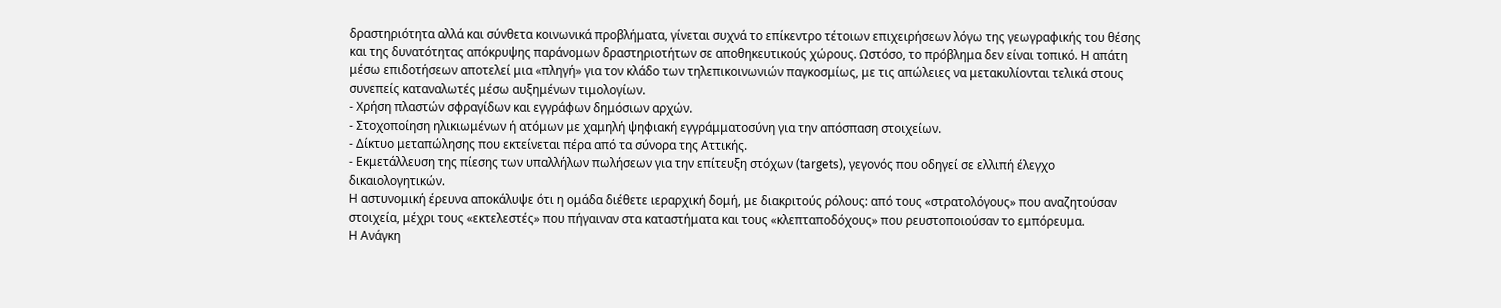δραστηριότητα αλλά και σύνθετα κοινωνικά προβλήματα, γίνεται συχνά το επίκεντρο τέτοιων επιχειρήσεων λόγω της γεωγραφικής του θέσης και της δυνατότητας απόκρυψης παράνομων δραστηριοτήτων σε αποθηκευτικούς χώρους. Ωστόσο, το πρόβλημα δεν είναι τοπικό. Η απάτη μέσω επιδοτήσεων αποτελεί μια «πληγή» για τον κλάδο των τηλεπικοινωνιών παγκοσμίως, με τις απώλειες να μετακυλίονται τελικά στους συνεπείς καταναλωτές μέσω αυξημένων τιμολογίων.
- Χρήση πλαστών σφραγίδων και εγγράφων δημόσιων αρχών.
- Στοχοποίηση ηλικιωμένων ή ατόμων με χαμηλή ψηφιακή εγγράμματοσύνη για την απόσπαση στοιχείων.
- Δίκτυο μεταπώλησης που εκτείνεται πέρα από τα σύνορα της Αττικής.
- Εκμετάλλευση της πίεσης των υπαλλήλων πωλήσεων για την επίτευξη στόχων (targets), γεγονός που οδηγεί σε ελλιπή έλεγχο δικαιολογητικών.
Η αστυνομική έρευνα αποκάλυψε ότι η ομάδα διέθετε ιεραρχική δομή, με διακριτούς ρόλους: από τους «στρατολόγους» που αναζητούσαν στοιχεία, μέχρι τους «εκτελεστές» που πήγαιναν στα καταστήματα και τους «κλεπταποδόχους» που ρευστοποιούσαν το εμπόρευμα.
Η Ανάγκη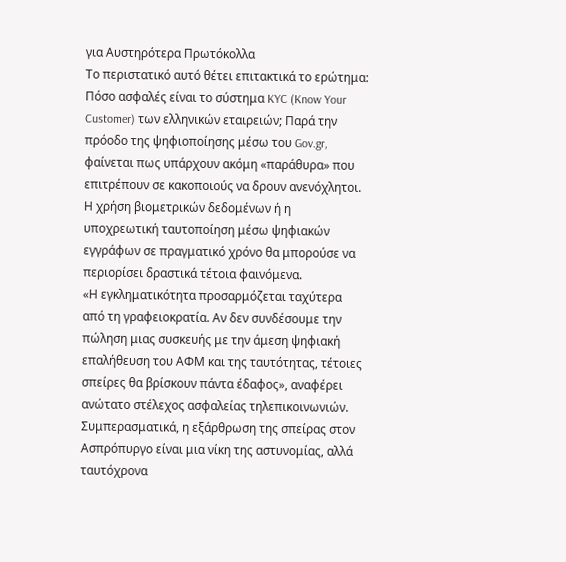για Αυστηρότερα Πρωτόκολλα
Το περιστατικό αυτό θέτει επιτακτικά το ερώτημα: Πόσο ασφαλές είναι το σύστημα KYC (Know Your Customer) των ελληνικών εταιρειών; Παρά την πρόοδο της ψηφιοποίησης μέσω του Gov.gr, φαίνεται πως υπάρχουν ακόμη «παράθυρα» που επιτρέπουν σε κακοποιούς να δρουν ανενόχλητοι. Η χρήση βιομετρικών δεδομένων ή η υποχρεωτική ταυτοποίηση μέσω ψηφιακών εγγράφων σε πραγματικό χρόνο θα μπορούσε να περιορίσει δραστικά τέτοια φαινόμενα.
«Η εγκληματικότητα προσαρμόζεται ταχύτερα από τη γραφειοκρατία. Αν δεν συνδέσουμε την πώληση μιας συσκευής με την άμεση ψηφιακή επαλήθευση του ΑΦΜ και της ταυτότητας, τέτοιες σπείρες θα βρίσκουν πάντα έδαφος», αναφέρει ανώτατο στέλεχος ασφαλείας τηλεπικοινωνιών.
Συμπερασματικά, η εξάρθρωση της σπείρας στον Ασπρόπυργο είναι μια νίκη της αστυνομίας, αλλά ταυτόχρονα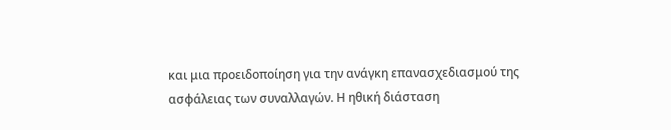και μια προειδοποίηση για την ανάγκη επανασχεδιασμού της ασφάλειας των συναλλαγών. Η ηθική διάσταση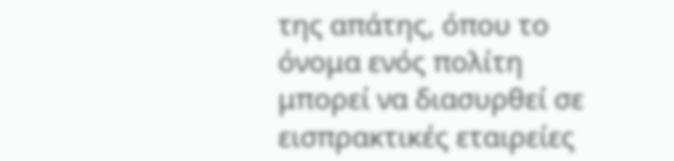της απάτης, όπου το όνομα ενός πολίτη μπορεί να διασυρθεί σε εισπρακτικές εταιρείες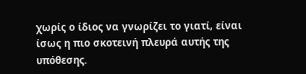χωρίς ο ίδιος να γνωρίζει το γιατί, είναι ίσως η πιο σκοτεινή πλευρά αυτής της υπόθεσης.